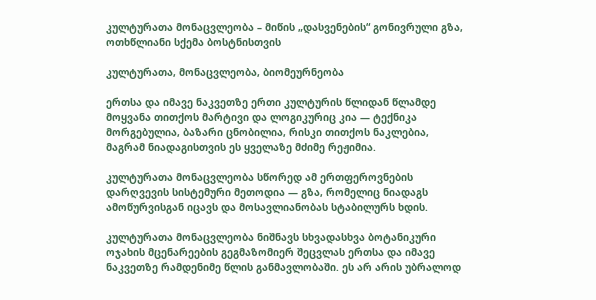კულტურათა მონაცვლეობა – მიწის „დასვენების“ გონივრული გზა, ოთხწლიანი სქემა ბოსტნისთვის

კულტურათა, მონაცვლეობა, ბიომეურნეობა

ერთსა და იმავე ნაკვეთზე ერთი კულტურის წლიდან წლამდე მოყვანა თითქოს მარტივი და ლოგიკურიც კია — ტექნიკა მორგებულია, ბაზარი ცნობილია, რისკი თითქოს ნაკლებია, მაგრამ ნიადაგისთვის ეს ყველაზე მძიმე რეჟიმია.

კულტურათა მონაცვლეობა სწორედ ამ ერთფეროვნების დარღვევის სისტემური მეთოდია — გზა, რომელიც ნიადაგს ამოწურვისგან იცავს და მოსავლიანობას სტაბილურს ხდის.

კულტურათა მონაცვლეობა ნიშნავს სხვადასხვა ბოტანიკური ოჯახის მცენარეების გეგმაზომიერ შეცვლას ერთსა და იმავე ნაკვეთზე რამდენიმე წლის განმავლობაში. ეს არ არის უბრალოდ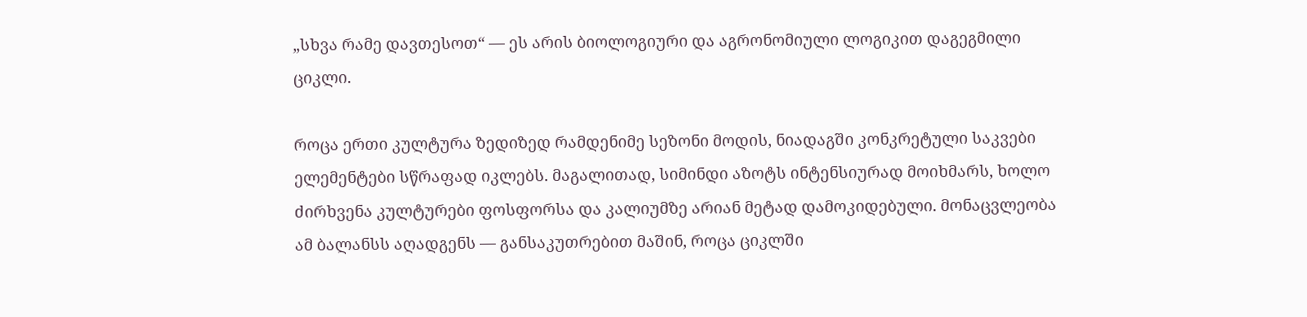„სხვა რამე დავთესოთ“ — ეს არის ბიოლოგიური და აგრონომიული ლოგიკით დაგეგმილი ციკლი.

როცა ერთი კულტურა ზედიზედ რამდენიმე სეზონი მოდის, ნიადაგში კონკრეტული საკვები ელემენტები სწრაფად იკლებს. მაგალითად, სიმინდი აზოტს ინტენსიურად მოიხმარს, ხოლო ძირხვენა კულტურები ფოსფორსა და კალიუმზე არიან მეტად დამოკიდებული. მონაცვლეობა ამ ბალანსს აღადგენს — განსაკუთრებით მაშინ, როცა ციკლში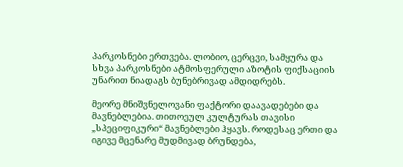პარკოსნები ერთვება. ლობიო, ცერცვი, სამყურა და სხვა პარკოსნები ატმოსფერული აზოტის ფიქსაციის უნარით ნიადაგს ბუნებრივად ამდიდრებს.

მეორე მნიშვნელოვანი ფაქტორი დაავადებები და მავნებლებია. თითოეულ კულტურას თავისი „სპეციფიკური“ მავნებლები ჰყავს. როდესაც ერთი და იგივე მცენარე მუდმივად ბრუნდება,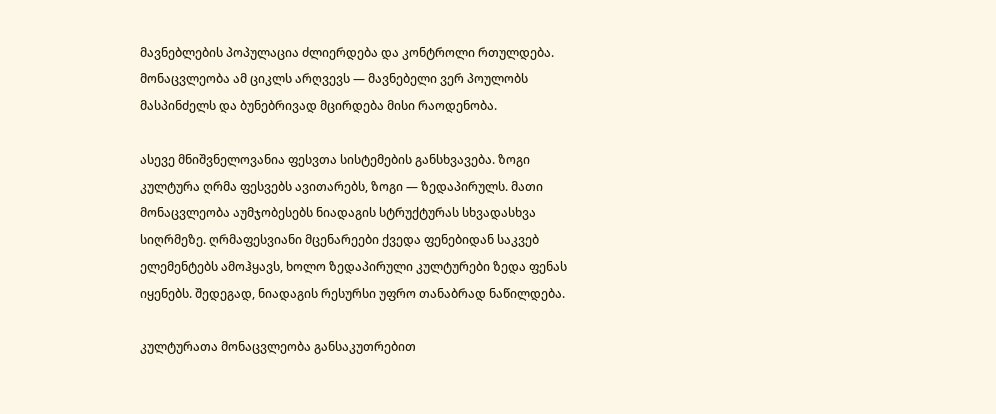მავნებლების პოპულაცია ძლიერდება და კონტროლი რთულდება. მონაცვლეობა ამ ციკლს არღვევს — მავნებელი ვერ პოულობს მასპინძელს და ბუნებრივად მცირდება მისი რაოდენობა.

ასევე მნიშვნელოვანია ფესვთა სისტემების განსხვავება. ზოგი კულტურა ღრმა ფესვებს ავითარებს, ზოგი — ზედაპირულს. მათი მონაცვლეობა აუმჯობესებს ნიადაგის სტრუქტურას სხვადასხვა სიღრმეზე. ღრმაფესვიანი მცენარეები ქვედა ფენებიდან საკვებ ელემენტებს ამოჰყავს, ხოლო ზედაპირული კულტურები ზედა ფენას იყენებს. შედეგად, ნიადაგის რესურსი უფრო თანაბრად ნაწილდება.

კულტურათა მონაცვლეობა განსაკუთრებით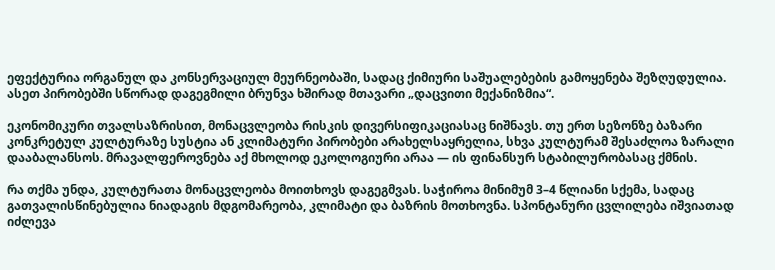ეფექტურია ორგანულ და კონსერვაციულ მეურნეობაში, სადაც ქიმიური საშუალებების გამოყენება შეზღუდულია. ასეთ პირობებში სწორად დაგეგმილი ბრუნვა ხშირად მთავარი „დაცვითი მექანიზმია“.

ეკონომიკური თვალსაზრისით, მონაცვლეობა რისკის დივერსიფიკაციასაც ნიშნავს. თუ ერთ სეზონზე ბაზარი კონკრეტულ კულტურაზე სუსტია ან კლიმატური პირობები არახელსაყრელია, სხვა კულტურამ შესაძლოა ზარალი დააბალანსოს. მრავალფეროვნება აქ მხოლოდ ეკოლოგიური არაა — ის ფინანსურ სტაბილურობასაც ქმნის.

რა თქმა უნდა, კულტურათა მონაცვლეობა მოითხოვს დაგეგმვას. საჭიროა მინიმუმ 3–4 წლიანი სქემა, სადაც გათვალისწინებულია ნიადაგის მდგომარეობა, კლიმატი და ბაზრის მოთხოვნა. სპონტანური ცვლილება იშვიათად იძლევა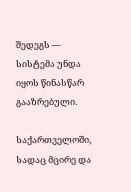შედეგს — სისტემა უნდა იყოს წინასწარ გააზრებული.

საქართველოში, სადაც მცირე და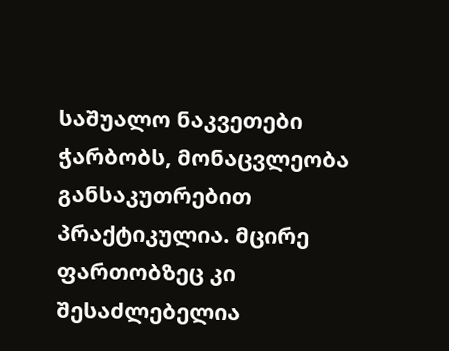საშუალო ნაკვეთები ჭარბობს, მონაცვლეობა განსაკუთრებით პრაქტიკულია. მცირე ფართობზეც კი შესაძლებელია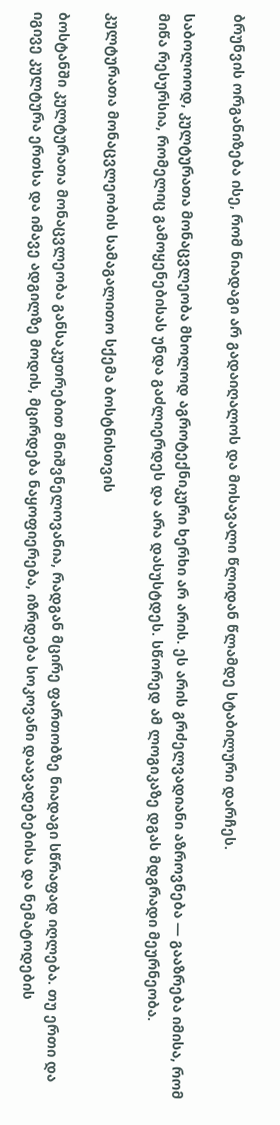ბრუნვის ორგანიზება ისე, რომ ნიადაგი არ გადაიღალოს და მოსავალი წლიდან წლამდე სტაბილური დარჩეს.

საბოლოოდ, კულტურათა მონაცვლეობა მხოლოდ აგროტექნიკური ხერხი არ არის. ეს არის გრძელვადიანი აზროვნება — გააზრება იმისა, რომ მიწა რესურსია, რომელიც გამოყენებისას უნდა გაძლიერდეს და არა დასუსტდეს. სწორედ ამ ლოგიკაზე დგას მდგრადი მეურნეობა.

კულტურათა მონაცვლეობის სამაგალითო სქემა ბოსტნისთვის

ბოსტანში კულტურათა მონაცვლეობა განსაკუთრებით მნიშვნელოვანია, რადგან მცირე ფართობზე ნიადაგი სწრაფად იღლება. თუ ერთი და იგივე კულტურა ერთსა და იმავე ადგილზე მოდის, მცირდება ნაყოფიერება, იზრდება სოკოვანი დაავადებებისა და ნემატოდების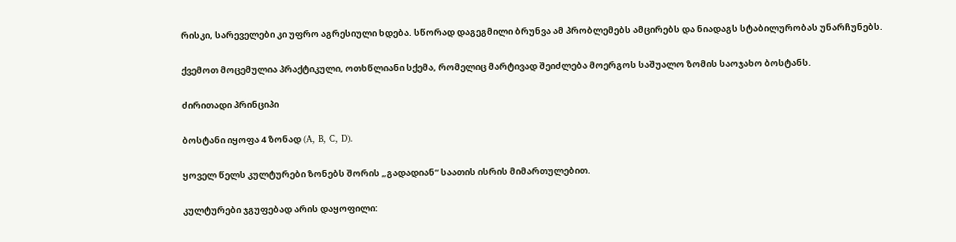რისკი, სარეველები კი უფრო აგრესიული ხდება. სწორად დაგეგმილი ბრუნვა ამ პრობლემებს ამცირებს და ნიადაგს სტაბილურობას უნარჩუნებს.

ქვემოთ მოცემულია პრაქტიკული, ოთხწლიანი სქემა, რომელიც მარტივად შეიძლება მოერგოს საშუალო ზომის საოჯახო ბოსტანს.

ძირითადი პრინციპი

ბოსტანი იყოფა 4 ზონად (A, B, C, D).

ყოველ წელს კულტურები ზონებს შორის „გადადიან“ საათის ისრის მიმართულებით.

კულტურები ჯგუფებად არის დაყოფილი: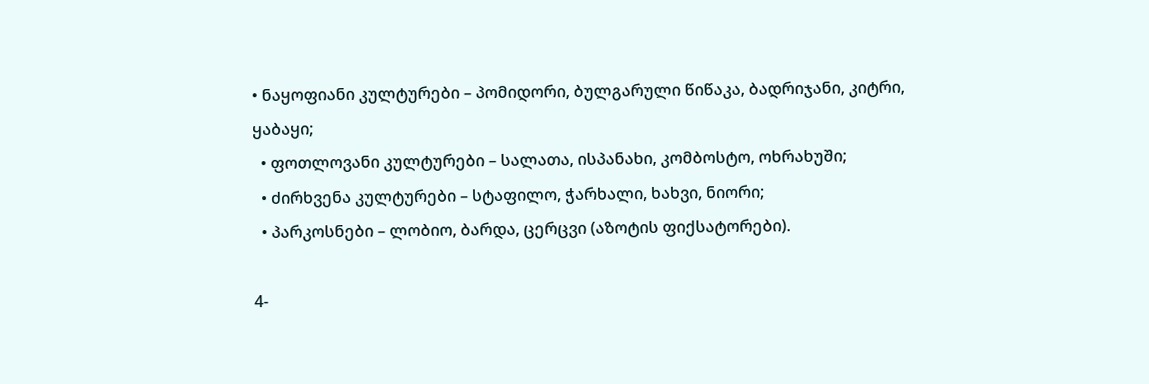• ნაყოფიანი კულტურები – პომიდორი, ბულგარული წიწაკა, ბადრიჯანი, კიტრი, ყაბაყი;
  • ფოთლოვანი კულტურები – სალათა, ისპანახი, კომბოსტო, ოხრახუში;
  • ძირხვენა კულტურები – სტაფილო, ჭარხალი, ხახვი, ნიორი;
  • პარკოსნები – ლობიო, ბარდა, ცერცვი (აზოტის ფიქსატორები).

4-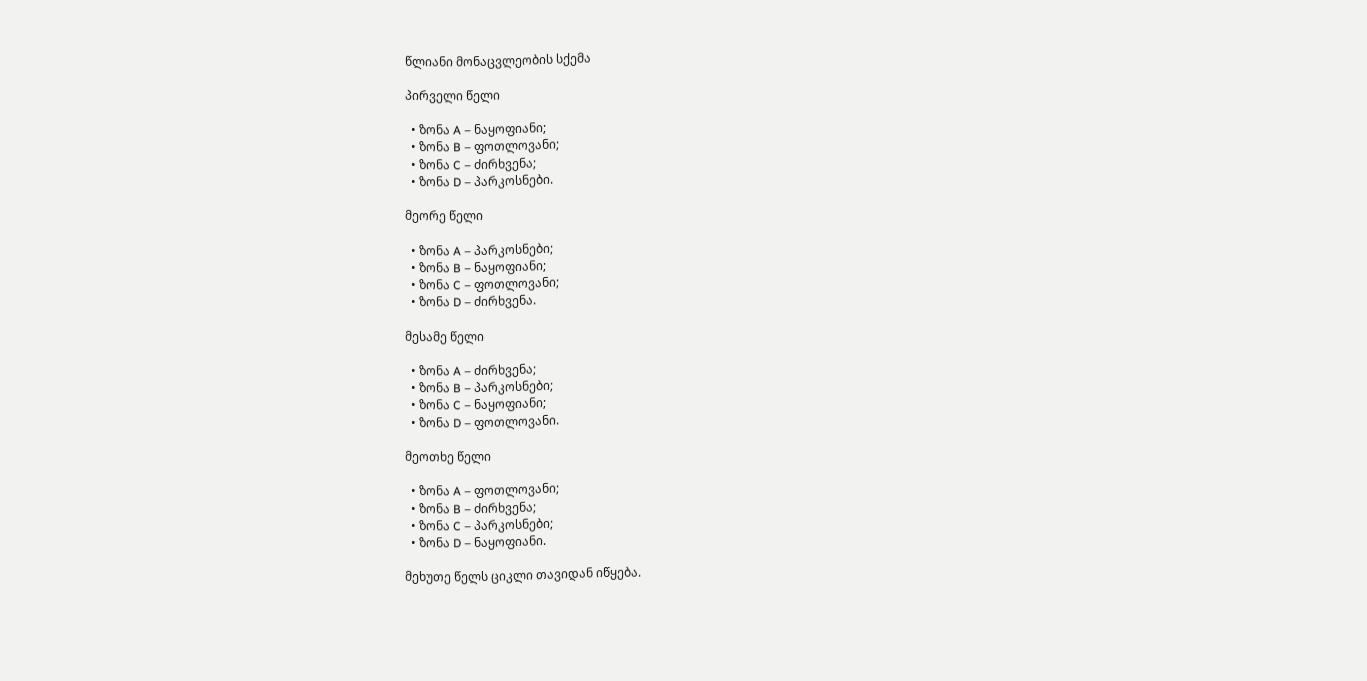წლიანი მონაცვლეობის სქემა

პირველი წელი

  • ზონა A – ნაყოფიანი;
  • ზონა B – ფოთლოვანი;
  • ზონა C – ძირხვენა;
  • ზონა D – პარკოსნები.

მეორე წელი

  • ზონა A – პარკოსნები;
  • ზონა B – ნაყოფიანი;
  • ზონა C – ფოთლოვანი;
  • ზონა D – ძირხვენა.

მესამე წელი

  • ზონა A – ძირხვენა;
  • ზონა B – პარკოსნები;
  • ზონა C – ნაყოფიანი;
  • ზონა D – ფოთლოვანი.

მეოთხე წელი

  • ზონა A – ფოთლოვანი;
  • ზონა B – ძირხვენა;
  • ზონა C – პარკოსნები;
  • ზონა D – ნაყოფიანი.

მეხუთე წელს ციკლი თავიდან იწყება.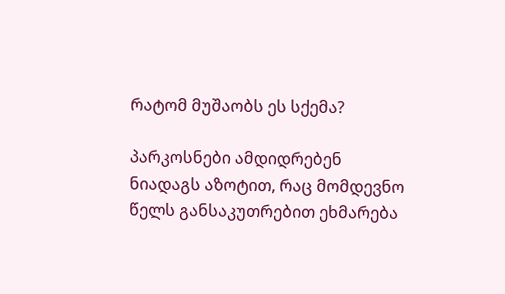რატომ მუშაობს ეს სქემა?

პარკოსნები ამდიდრებენ ნიადაგს აზოტით, რაც მომდევნო წელს განსაკუთრებით ეხმარება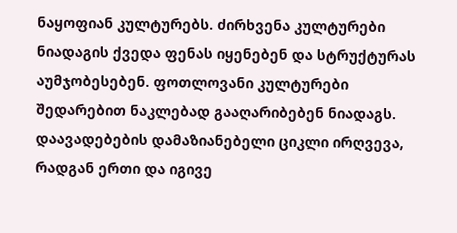ნაყოფიან კულტურებს. ძირხვენა კულტურები ნიადაგის ქვედა ფენას იყენებენ და სტრუქტურას აუმჯობესებენ. ფოთლოვანი კულტურები შედარებით ნაკლებად გააღარიბებენ ნიადაგს. დაავადებების დამაზიანებელი ციკლი ირღვევა, რადგან ერთი და იგივე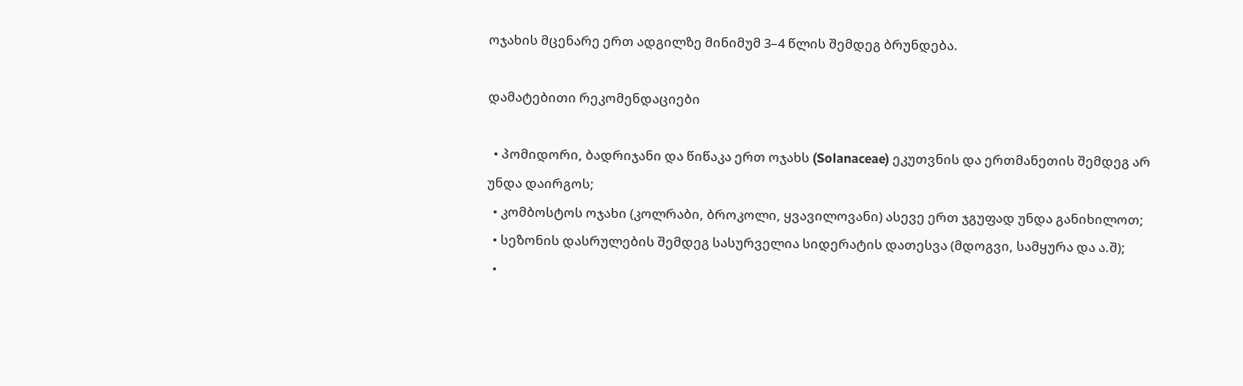ოჯახის მცენარე ერთ ადგილზე მინიმუმ 3–4 წლის შემდეგ ბრუნდება.

დამატებითი რეკომენდაციები

  • პომიდორი, ბადრიჯანი და წიწაკა ერთ ოჯახს (Solanaceae) ეკუთვნის და ერთმანეთის შემდეგ არ უნდა დაირგოს;
  • კომბოსტოს ოჯახი (კოლრაბი, ბროკოლი, ყვავილოვანი) ასევე ერთ ჯგუფად უნდა განიხილოთ;
  • სეზონის დასრულების შემდეგ სასურველია სიდერატის დათესვა (მდოგვი, სამყურა და ა.შ);
  •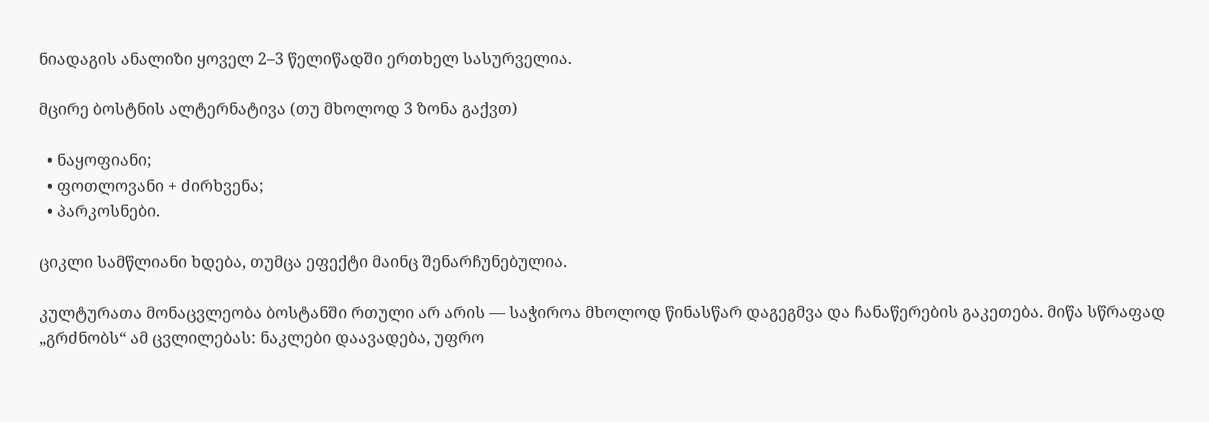ნიადაგის ანალიზი ყოველ 2–3 წელიწადში ერთხელ სასურველია.

მცირე ბოსტნის ალტერნატივა (თუ მხოლოდ 3 ზონა გაქვთ)

  • ნაყოფიანი;
  • ფოთლოვანი + ძირხვენა;
  • პარკოსნები.

ციკლი სამწლიანი ხდება, თუმცა ეფექტი მაინც შენარჩუნებულია.

კულტურათა მონაცვლეობა ბოსტანში რთული არ არის — საჭიროა მხოლოდ წინასწარ დაგეგმვა და ჩანაწერების გაკეთება. მიწა სწრაფად „გრძნობს“ ამ ცვლილებას: ნაკლები დაავადება, უფრო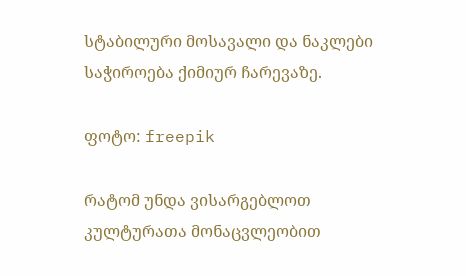სტაბილური მოსავალი და ნაკლები საჭიროება ქიმიურ ჩარევაზე.

ფოტო: freepik

რატომ უნდა ვისარგებლოთ კულტურათა მონაცვლეობით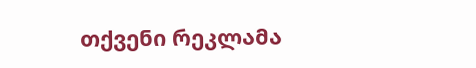თქვენი რეკლამა